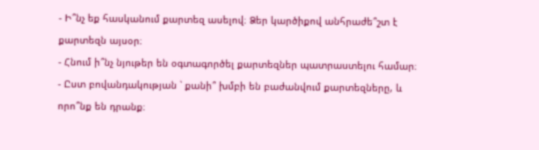- Ի՞նչ եք հասկանում քարտեզ ասելով։ Ձեր կարծիքով անհրաժե՞շտ է քարտեզն այսօր։
- Հնում ի՞նչ նյութեր են օգտագործել քարտեզներ պատրաստելու համար։
- Ըստ բովանդակության ՝ քանի՞ խմբի են բաժանվում քարտեզները, և որո՞նք են դրանք։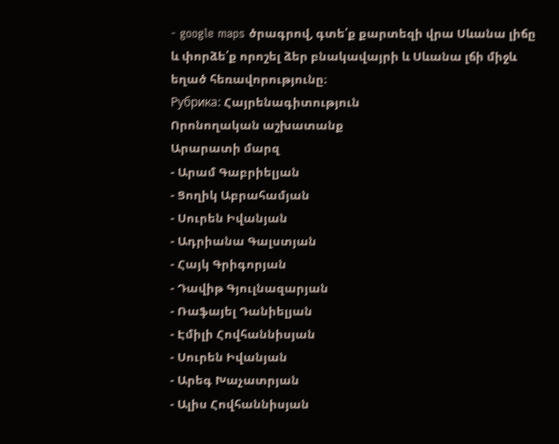- google maps ծրագրով, գտե՛ք քարտեզի վրա Սևանա լիճը և փորձե՛ք որոշել ձեր բնակավայրի և Սևանա լճի միջև եղած հեռավորությունը։
Рубрика: Հայրենագիտություն
Որոնողական աշխատանք
Արարատի մարզ
- Արամ Գաբրիելյան
- Ցողիկ Աբրահամյան
- Սուրեն Իվանյան
- Ադրիանա Գալստյան
- Հայկ Գրիգորյան
- Դավիթ Գյուլնազարյան
- Ռաֆայել Դանիելյան
- Էմիլի Հովհաննիսյան
- Սուրեն Իվանյան
- Արեգ Խաչատրյան
- Ալիս Հովհաննիսյան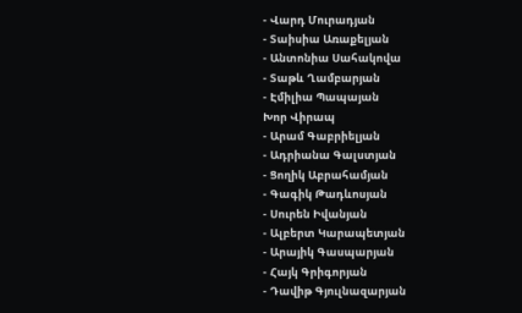- Վարդ Մուրադյան
- Տաիսիա Առաքելյան
- Անտոնիա Սահակովա
- Տաթև Ղամբարյան
- Էմիլիա Պապայան
Խոր Վիրապ
- Արամ Գաբրիելյան
- Ադրիանա Գալստյան
- Ցողիկ Աբրահամյան
- Գագիկ Թադևոսյան
- Սուրեն Իվանյան
- Ալբերտ Կարապետյան
- Արայիկ Գասպարյան
- Հայկ Գրիգորյան
- Դավիթ Գյուլնազարյան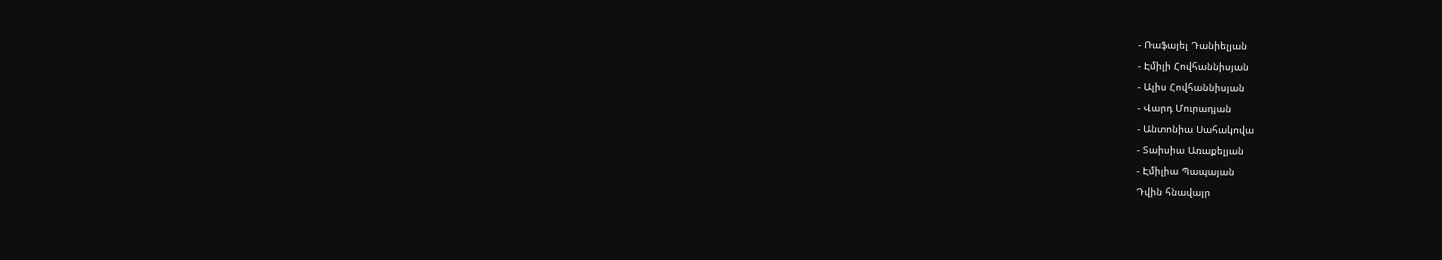- Ռաֆայել Դանիելյան
- Էմիլի Հովհաննիսյան
- Ալիս Հովհաննիսյան
- Վարդ Մուրադյան
- Անտոնիա Սահակովա
- Տաիսիա Առաքելյան
- Էմիլիա Պապայան
Դվին հնավայր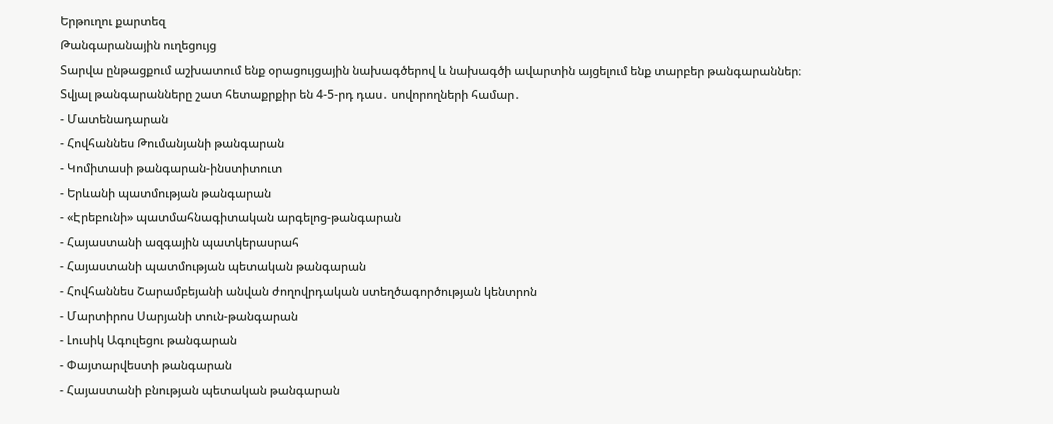Երթուղու քարտեզ
Թանգարանային ուղեցույց
Տարվա ընթացքում աշխատում ենք օրացույցային նախագծերով և նախագծի ավարտին այցելում ենք տարբեր թանգարաններ։
Տվյալ թանգարանները շատ հետաքրքիր են 4-5-րդ դաս․ սովորողների համար․
- Մատենադարան
- Հովհաննես Թումանյանի թանգարան
- Կոմիտասի թանգարան-ինստիտուտ
- Երևանի պատմության թանգարան
- «Էրեբունի» պատմահնագիտական արգելոց-թանգարան
- Հայաստանի ազգային պատկերասրահ
- Հայաստանի պատմության պետական թանգարան
- Հովհաննես Շարամբեյանի անվան ժողովրդական ստեղծագործության կենտրոն
- Մարտիրոս Սարյանի տուն-թանգարան
- Լուսիկ Ագուլեցու թանգարան
- Փայտարվեստի թանգարան
- Հայաստանի բնության պետական թանգարան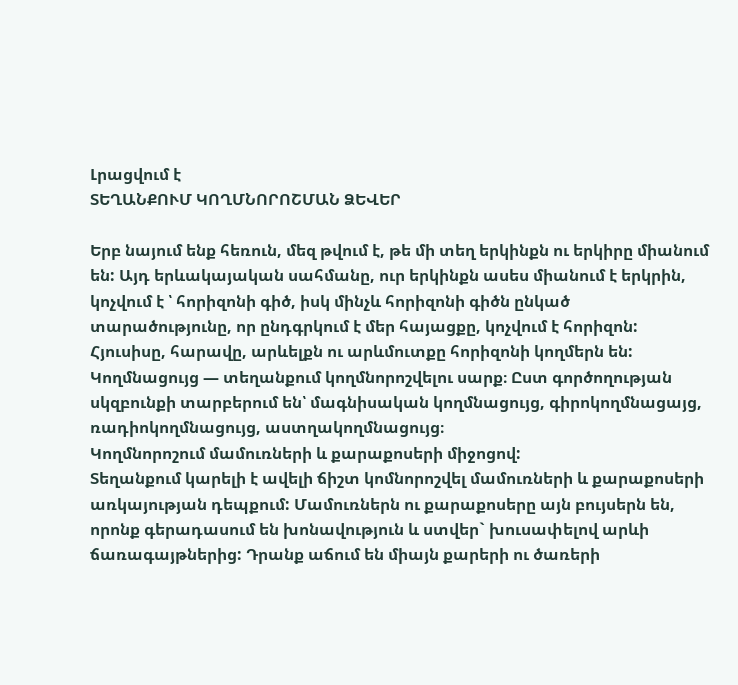Լրացվում է
ՏԵՂԱՆՔՈՒՄ ԿՈՂՄՆՈՐՈՇՄԱՆ ՁԵՎԵՐ

Երբ նայում ենք հեռուն, մեզ թվում է, թե մի տեղ երկինքն ու երկիրը միանում են: Այդ երևակայական սահմանը, ուր երկինքն ասես միանում է երկրին, կոչվում է ՝ հորիզոնի գիծ, իսկ մինչև հորիզոնի գիծն ընկած տարածությունը, որ ընդգրկում է մեր հայացքը, կոչվում է հորիզոն: Հյուսիսը, հարավը, արևելքն ու արևմուտքը հորիզոնի կողմերն են:
Կողմնացույց — տեղանքում կողմնորոշվելու սարք։ Ըստ գործողության սկզբունքի տարբերում են՝ մագնիսական կողմնացույց, գիրոկողմնացայց, ռադիոկողմնացույց, աստղակողմնացույց։
Կողմնորոշում մամուռների և քարաքոսերի միջոցով:
Տեղանքում կարելի է ավելի ճիշտ կոմնորոշվել մամուռների և քարաքոսերի առկայության դեպքում: Մամուռներն ու քարաքոսերը այն բույսերն են, որոնք գերադասում են խոնավություն և ստվեր` խուսափելով արևի ճառագայթներից: Դրանք աճում են միայն քարերի ու ծառերի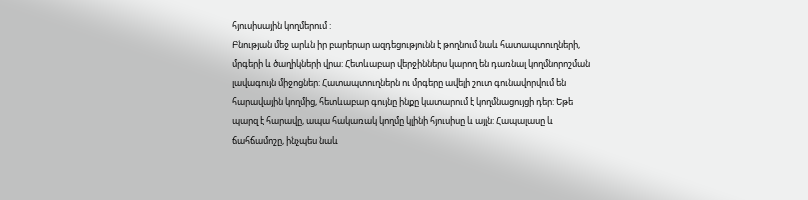հյուսիսային կողմերում :
Բնության մեջ արևն իր բարերար ազդեցությունն է թողնում նաև հատապտուղների, մրգերի և ծաղիկների վրա: Հետևաբար վերջիններս կարող են դառնալ կողմնորոշման լավագույն միջոցներ: Հատապտուղներն ու մրգերը ավելի շուտ գունավորվում են հարավային կողմից, հետևաբար գույնը ինքը կատարում է կողմնացույցի դեր: Եթե պարզ է հարավը, ապա հակառակ կողմը կլինի հյուսիսը և այլն: Հապալասը և ճահճամոշը, ինչպես նաև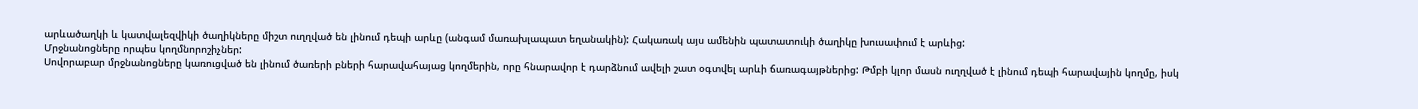արևածաղկի և կատվալեզվիկի ծաղիկները միշտ ուղղված են լինում դեպի արևը (անգամ մառախլապատ եղանակին): Հակառակ այս ամենին պատատուկի ծաղիկը խուսափում է արևից:
Մրջնանոցները որպես կողմնորոշիչներ:
Սովորաբար մրջնանոցները կառուցված են լինում ծառերի բների հարավահայաց կողմերին, որը հնարավոր է դարձնում ավելի շատ օգտվել արևի ճառագայթներից: Թմբի կլոր մասն ուղղված է լինում դեպի հարավային կողմը, իսկ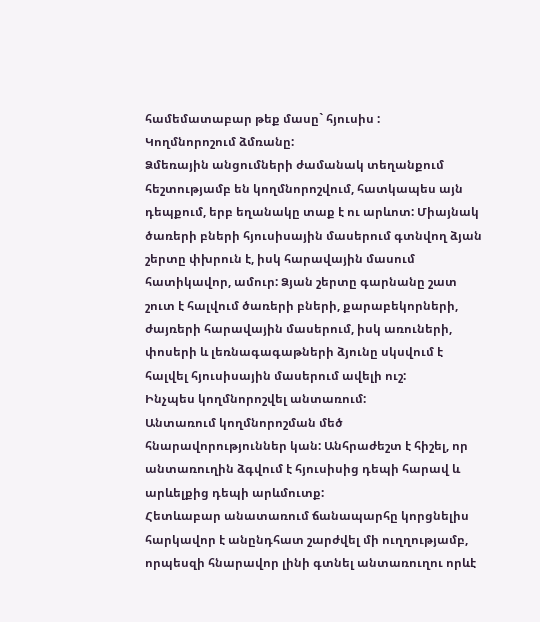համեմատաբար թեք մասը` հյուսիս :
Կողմնորոշում ձմռանը:
Ձմեռային անցումների ժամանակ տեղանքում հեշտությամբ են կողմնորոշվում, հատկապես այն դեպքում, երբ եղանակը տաք է ու արևոտ: Միայնակ ծառերի բների հյուսիսային մասերում գտնվող ձյան շերտը փխրուն է, իսկ հարավային մասում հատիկավոր, ամուր: Ձյան շերտը գարնանը շատ շուտ է հալվում ծառերի բների, քարաբեկորների, ժայռերի հարավային մասերում, իսկ առուների, փոսերի և լեռնագագաթների ձյունը սկսվում է հալվել հյուսիսային մասերում ավելի ուշ:
Ինչպես կողմնորոշվել անտառում:
Անտառում կողմնորոշման մեծ հնարավորություններ կան: Անհրաժեշտ է հիշել, որ անտառուղին ձգվում է հյուսիսից դեպի հարավ և արևելքից դեպի արևմուտք:
Հետևաբար անատառում ճանապարհը կորցնելիս հարկավոր է անընդհատ շարժվել մի ուղղությամբ, որպեսզի հնարավոր լինի գտնել անտառուղու որևէ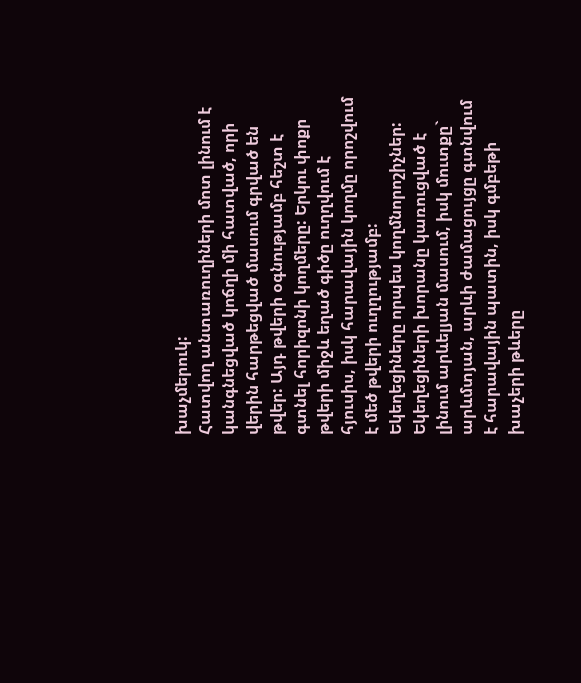խաչմերուկ:
Հատվող անտառուղիների մոտ լինում է կանգնեցված կոճղի մի հատված, որի վերին հարթեցված մասում գրված են թվեր: Այդ թվերի օգնությամբ հեշտ է գտնել հորիզոնի կողմերը: Երկու փոքր թվերի միջև եղած գիծը ուղղվում է հյուսիս, իսկ հարավային կողմը որոշվում է մեծ թվերի ուղղությամբ:
Եկեղեցիները որպես կողմնորոշիչներ:
Եկեղեցիների խորանը կառուցված է լինում արևելյան մասում, իսկ մուտքը` արևմտյան, արևի ժամացույցը գտնվում է հարավային պատին, իսկ գմբեթի խաչերի թևերը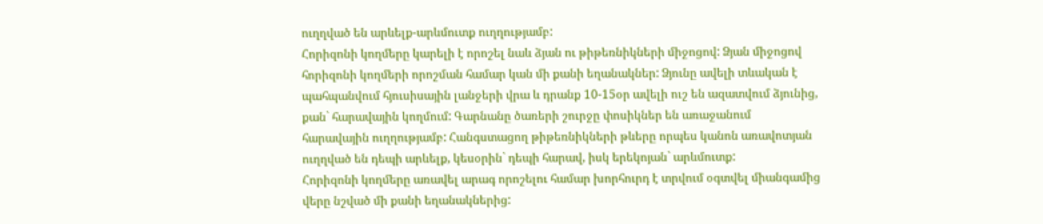ուղղված են արևելք-արևմուտք ուղղությամբ:
Հորիզոնի կողմերը կարելի է որոշել նաև ձյան ու թիթեռնիկների միջոցով: Ձյան միջոցով հորիզոնի կողմերի որոշման համար կան մի քանի եղանակներ: Ձյունը ավելի տևական է պահպանվում հյուսիսային լանջերի վրա և դրանք 10-15օր ավելի ուշ են ազատվում ձյունից, քան` հարավային կողմում: Գարնանը ծառերի շուրջը փոսիկներ են առաջանում հարավային ուղղությամբ: Հանգստացող թիթեռնիկների թևերը որպես կանոն առավոտյան ուղղված են դեպի արևելք, կեսօրին` դեպի հարավ, իսկ երեկոյան` արևմուտք:
Հորիզոնի կողմերը առավել արագ որոշելու համար խորհուրդ է տրվում օգտվել միանգամից վերը նշված մի քանի եղանակներից: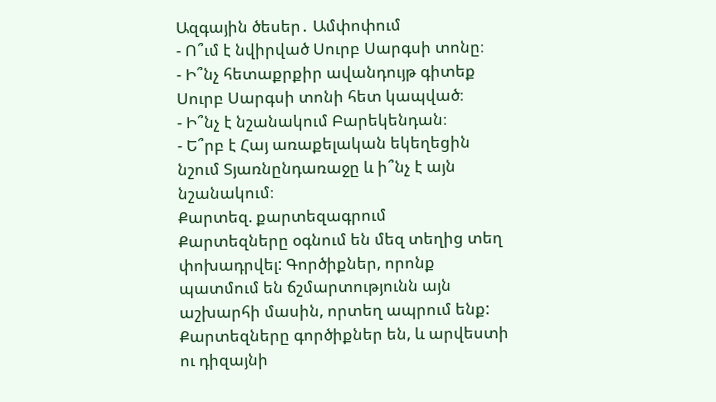Ազգային ծեսեր․ Ամփոփում
- Ո՞ւմ է նվիրված Սուրբ Սարգսի տոնը։
- Ի՞նչ հետաքրքիր ավանդույթ գիտեք Սուրբ Սարգսի տոնի հետ կապված։
- Ի՞նչ է նշանակում Բարեկենդան։
- Ե՞րբ է Հայ առաքելական եկեղեցին նշում Տյառնընդառաջը և ի՞նչ է այն նշանակում։
Քարտեզ. քարտեզագրում
Քարտեզները օգնում են մեզ տեղից տեղ փոխադրվել: Գործիքներ, որոնք պատմում են ճշմարտությունն այն աշխարհի մասին, որտեղ ապրում ենք: Քարտեզները գործիքներ են, և արվեստի ու դիզայնի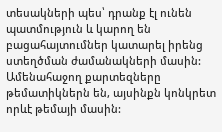տեսակների պես՝ դրանք էլ ունեն պատմություն և կարող են բացահայտումներ կատարել իրենց ստեղծման ժամանակների մասին: Ամենահաջող քարտեզները թեմատիկներն են, այսինքն կոնկրետ որևէ թեմայի մասին: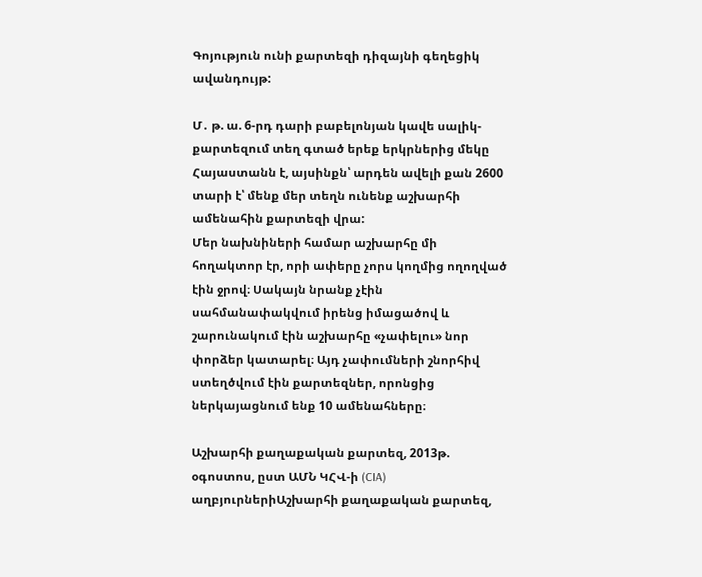Գոյություն ունի քարտեզի դիզայնի գեղեցիկ ավանդույթ:

Մ․ թ. ա. 6-րդ դարի բաբելոնյան կավե սալիկ-քարտեզում տեղ գտած երեք երկրներից մեկը Հայաստանն է, այսինքն՝ արդեն ավելի քան 2600 տարի է՝ մենք մեր տեղն ունենք աշխարհի ամենահին քարտեզի վրա:
Մեր նախնիների համար աշխարհը մի հողակտոր էր, որի ափերը չորս կողմից ողողված էին ջրով։ Սակայն նրանք չէին սահմանափակվում իրենց իմացածով և շարունակում էին աշխարհը «չափելու» նոր փորձեր կատարել։ Այդ չափումների շնորհիվ ստեղծվում էին քարտեզներ, որոնցից ներկայացնում ենք 10 ամենահները։

Աշխարհի քաղաքական քարտեզ, 2013թ. օգոստոս, ըստ ԱՄՆ ԿՀՎ-ի (CIA) աղբյուրներիԱշխարհի քաղաքական քարտեզ,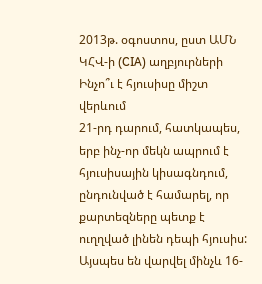2013թ. օգոստոս, ըստ ԱՄՆ ԿՀՎ-ի (CIA) աղբյուրների
Ինչո՞ւ է հյուսիսը միշտ վերևում
21-րդ դարում, հատկապես, երբ ինչ-որ մեկն ապրում է հյուսիսային կիսագնդում, ընդունված է համարել, որ քարտեզները պետք է ուղղված լինեն դեպի հյուսիս: Այսպես են վարվել մինչև 16-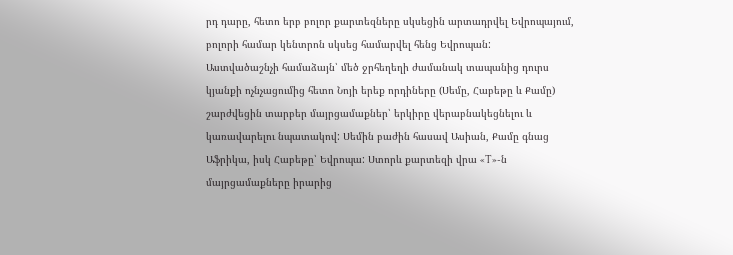րդ դարը, հետո երբ բոլոր քարտեզները սկսեցին արտադրվել Եվրոպայում, բոլորի համար կենտրոն սկսեց համարվել հենց Եվրոպան:
Աստվածաշնչի համաձայն՝ մեծ ջրհեղեղի ժամանակ տապանից դուրս կյանքի ոչնչացումից հետո Նոյի երեք որդիները (Սեմը, Հաբեթը և Քամը) շարժվեցին տարբեր մայրցամաքներ՝ երկիրը վերաբնակեցնելու և կառավարելու նպատակով: Սեմին բաժին հասավ Ասիան, Քամը գնաց Աֆրիկա, իսկ Հաբեթը՝ Եվրոպա: Ստորև քարտեզի վրա «T»-ն մայրցամաքները իրարից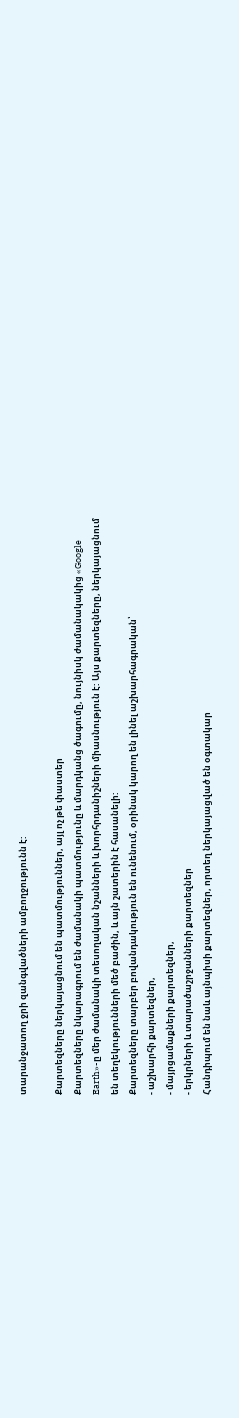տարանջատող ջրի զանգվածների ամբողջությունն է:

Քարտեզները ներկայացնում են պատմություններ, այլ ոչ թե փաստեր
Քարտեզները նկարագրում են ժամանակի պատմությունը և մարդկանց ծագումը, նույնիսկ ժամանակակից «Google Earth»-ը մեր ժամանակի տեսողական նշանների և խորհրդանիշների միասնություն է: Այս քարտեզները, ներկայացնում են տեղեկությունների մեծ բաժին, և այն շատերին է հասանելի:
Քարտեզները տարբեր բովանդակություն են ունենում, օրինակ կարող են լինել աշխարհագրական՝
- աշխարհի քարտեզներ,
- մայրցամաքների քարտեզներ,
- երկրների և տարածաշրջանների քարտեզներ
Հանդիպում են նաև այնպիսի քարտեզներ, որտեղ ներկայացված են օգտակար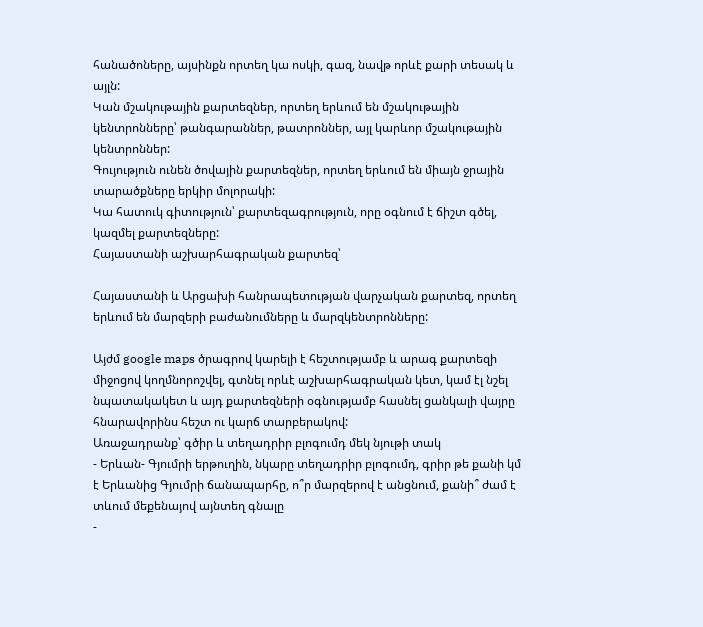հանածոները, այսինքն որտեղ կա ոսկի, գազ, նավթ որևէ քարի տեսակ և այլն:
Կան մշակութային քարտեզներ, որտեղ երևում են մշակութային կենտրոնները՝ թանգարաններ, թատրոններ, այլ կարևոր մշակութային կենտրոններ:
Գույություն ունեն ծովային քարտեզներ, որտեղ երևում են միայն ջրային տարածքները երկիր մոլորակի:
Կա հատուկ գիտություն՝ քարտեզագրություն, որը օգնում է ճիշտ գծել, կազմել քարտեզները:
Հայաստանի աշխարհագրական քարտեզ՝

Հայաստանի և Արցախի հանրապետության վարչական քարտեզ, որտեղ երևում են մարզերի բաժանումները և մարզկենտրոնները:

Այժմ google maps ծրագրով կարելի է հեշտությամբ և արագ քարտեզի միջոցով կողմնորոշվել, գտնել որևէ աշխարհագրական կետ, կամ էլ նշել նպատակակետ և այդ քարտեզների օգնությամբ հասնել ցանկալի վայրը հնարավորինս հեշտ ու կարճ տարբերակով:
Առաջադրանք՝ գծիր և տեղադրիր բլոգումդ մեկ նյութի տակ
- Երևան- Գյումրի երթուղին, նկարը տեղադրիր բլոգումդ, գրիր թե քանի կմ է Երևանից Գյումրի ճանապարհը, ո՞ր մարզերով է անցնում, քանի՞ ժամ է տևում մեքենայով այնտեղ գնալը
-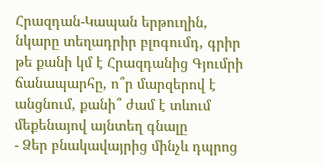Հրազդան-Կապան երթուղին, նկարը տեղադրիր բլոգումդ, գրիր թե քանի կմ է Հրազդանից Գյումրի ճանապարհը, ո՞ր մարզերով է անցնում, քանի՞ ժամ է տևում մեքենայով այնտեղ գնալը
- Ձեր բնակավայրից մինչև դպրոց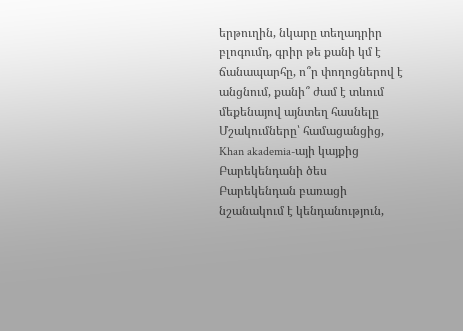երթուղին, նկարը տեղադրիր բլոգումդ, գրիր թե քանի կմ է ճանապարհը, ո՞ր փողոցներով է անցնում, քանի՞ ժամ է տևում մեքենայով այնտեղ հասնելը
Մշակումները՝ համացանցից, Khan akademia-այի կայքից
Բարեկենդանի ծես
Բարեկենդան բառացի նշանակում է կենդանություն,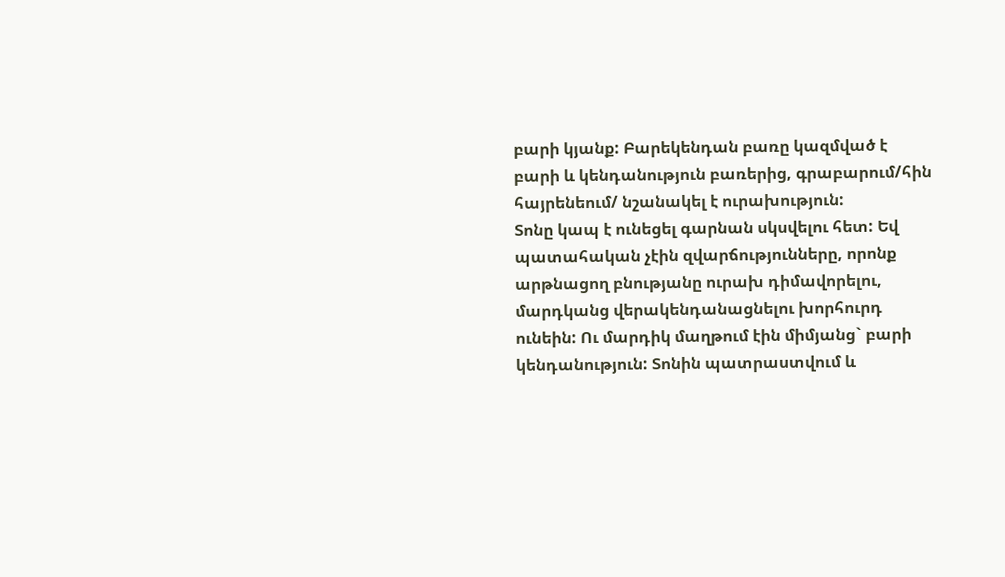բարի կյանք: Բարեկենդան բառը կազմված է բարի և կենդանություն բառերից, գրաբարում/հին հայրենեում/ նշանակել է ուրախություն:
Տոնը կապ է ունեցել գարնան սկսվելու հետ: Եվ պատահական չէին զվարճությունները, որոնք արթնացող բնությանը ուրախ դիմավորելու, մարդկանց վերակենդանացնելու խորհուրդ ունեին: Ու մարդիկ մաղթում էին միմյանց` բարի կենդանություն: Տոնին պատրաստվում և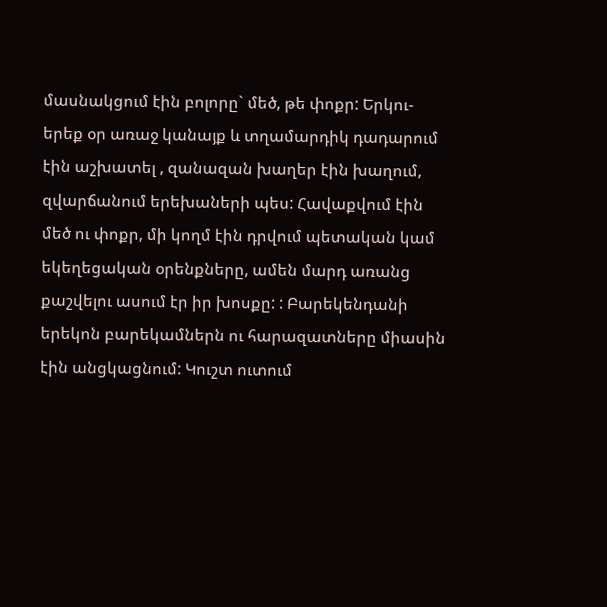մասնակցում էին բոլորը` մեծ, թե փոքր: Երկու- երեք օր առաջ կանայք և տղամարդիկ դադարում էին աշխատել , զանազան խաղեր էին խաղում, զվարճանում երեխաների պես: Հավաքվում էին մեծ ու փոքր, մի կողմ էին դրվում պետական կամ եկեղեցական օրենքները, ամեն մարդ առանց քաշվելու ասում էր իր խոսքը: : Բարեկենդանի երեկոն բարեկամներն ու հարազատները միասին էին անցկացնում: Կուշտ ուտում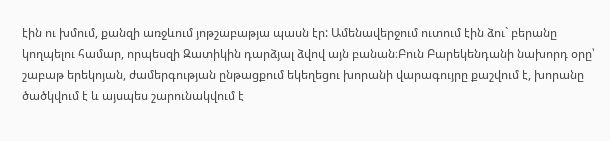էին ու խմում, քանզի առջևում յոթշաբաթյա պասն էր: Ամենավերջում ուտում էին ձու` բերանը կողպելու համար, որպեսզի Զատիկին դարձյալ ձվով այն բանան։Բուն Բարեկենդանի նախորդ օրը՝ շաբաթ երեկոյան, ժամերգության ընթացքում եկեղեցու խորանի վարագույրը քաշվում է, խորանը ծածկվում է և այսպես շարունակվում է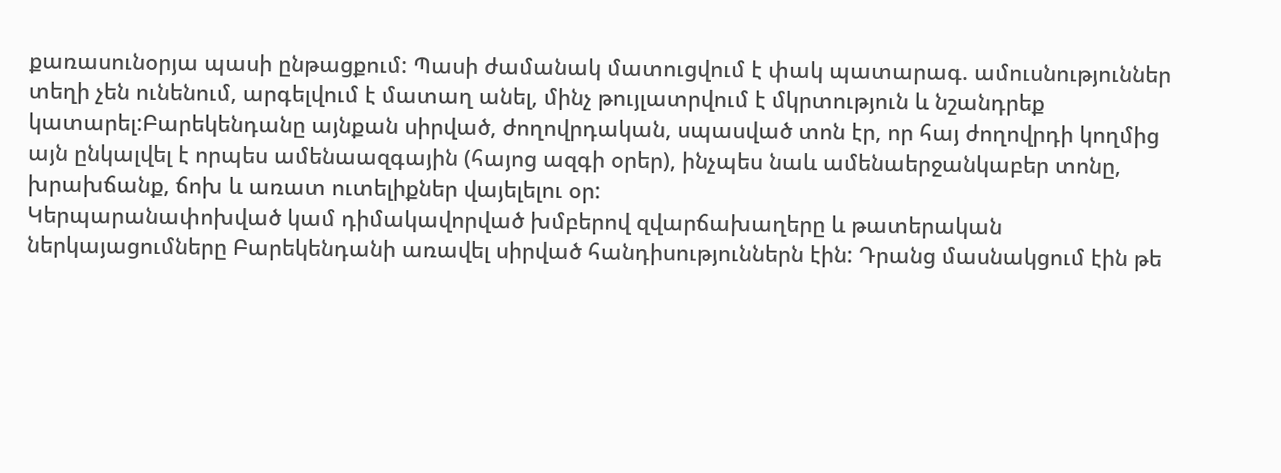քառասունօրյա պասի ընթացքում: Պասի ժամանակ մատուցվում է փակ պատարագ. ամուսնություններ տեղի չեն ունենում, արգելվում է մատաղ անել, մինչ թույլատրվում է մկրտություն և նշանդրեք կատարել:Բարեկենդանը այնքան սիրված, ժողովրդական, սպասված տոն էր, որ հայ ժողովրդի կողմից այն ընկալվել է որպես ամենաազգային (հայոց ազգի օրեր), ինչպես նաև ամենաերջանկաբեր տոնը, խրախճանք, ճոխ և առատ ուտելիքներ վայելելու օր:
Կերպարանափոխված կամ դիմակավորված խմբերով զվարճախաղերը և թատերական ներկայացումները Բարեկենդանի առավել սիրված հանդիսություններն էին: Դրանց մասնակցում էին թե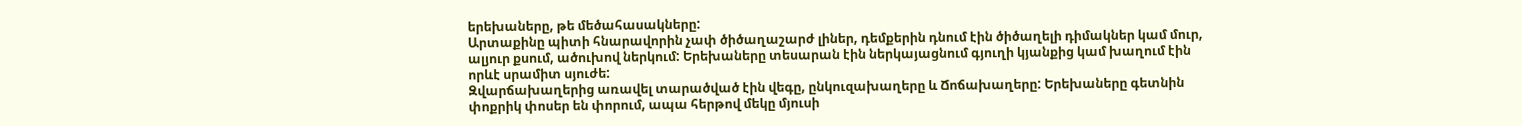երեխաները, թե մեծահասակները:
Արտաքինը պիտի հնարավորին չափ ծիծաղաշարժ լիներ, դեմքերին դնում էին ծիծաղելի դիմակներ կամ մուր, ալյուր քսում, ածուխով ներկում: Երեխաները տեսարան էին ներկայացնում գյուղի կյանքից կամ խաղում էին որևէ սրամիտ սյուժե:
Զվարճախաղերից առավել տարածված էին վեգը, ընկուզախաղերը և Ճոճախաղերը: Երեխաները գետնին փոքրիկ փոսեր են փորում, ապա հերթով մեկը մյուսի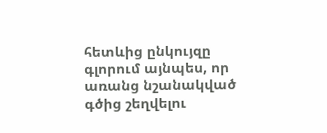հետևից ընկույզը գլորում այնպես, որ առանց նշանակված գծից շեղվելու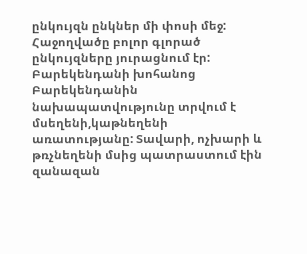ընկույզն ընկներ մի փոսի մեջ: Հաջողվածը բոլոր գլորած ընկույզները յուրացնում էր:
Բարեկենդանի խոհանոց
Բարեկենդանին նախապատվությունը տրվում է մսեղենի,կաթնեղենի առատությանը: Տավարի, ոչխարի և թռչնեղենի մսից պատրաստում էին զանազան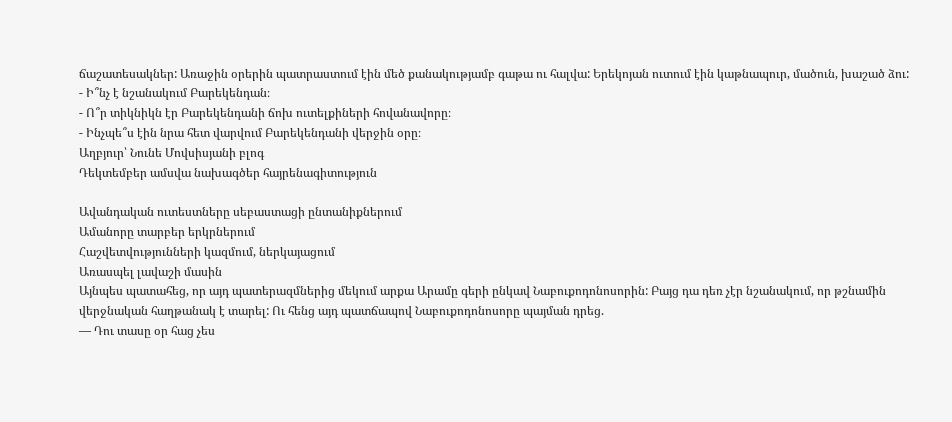ճաշատեսակներ: Առաջին օրերին պատրաստում էին մեծ քանակությամբ գաթա ու հալվա: Երեկոյան ուտում էին կաթնապուր, մածուն, խաշած ձու:
- Ի՞նչ է նշանակում Բարեկենդան։
- Ո՞ր տիկնիկն էր Բարեկենդանի ճոխ ուտելքիների հովանավորը։
- Ինչպե՞ս էին նրա հետ վարվում Բարեկենդանի վերջին օրը։
Աղբյուր՝ Նունե Մովսիսյանի բլոգ
Դեկտեմբեր ամսվա նախագծեր հայրենագիտություն

Ավանդական ուտեստները սեբաստացի ընտանիքներում
Ամանորը տարբեր երկրներում
Հաշվետվությունների կազմում, ներկայացում
Առասպել լավաշի մասին
Այնպես պատահեց, որ այդ պատերազմներից մեկում արքա Արամը գերի ընկավ Նաբուքոդոնոսորին: Բայց դա դեռ չէր նշանակում, որ թշնամին վերջնական հաղթանակ է տարել: Ու հենց այդ պատճապով Նաբուքոդոնոսորը պայման դրեց.
— Դու տասը օր հաց չես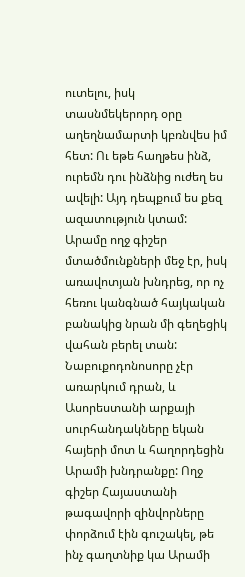ուտելու, իսկ տասնմեկերորդ օրը աղեղնամարտի կբռնվես իմ հետ: Ու եթե հաղթես ինձ, ուրեմն դու ինձնից ուժեղ ես ավելի: Այդ դեպքում ես քեզ ազատություն կտամ:
Արամը ողջ գիշեր մտածմունքների մեջ էր, իսկ առավոտյան խնդրեց, որ ոչ հեռու կանգնած հայկական բանակից նրան մի գեղեցիկ վահան բերել տան: Նաբուքոդոնոսորը չէր առարկում դրան, և Ասորեստանի արքայի սուրհանդակները եկան հայերի մոտ և հաղորդեցին Արամի խնդրանքը: Ողջ գիշեր Հայաստանի թագավորի զինվորները փորձում էին գուշակել, թե ինչ գաղտնիք կա Արամի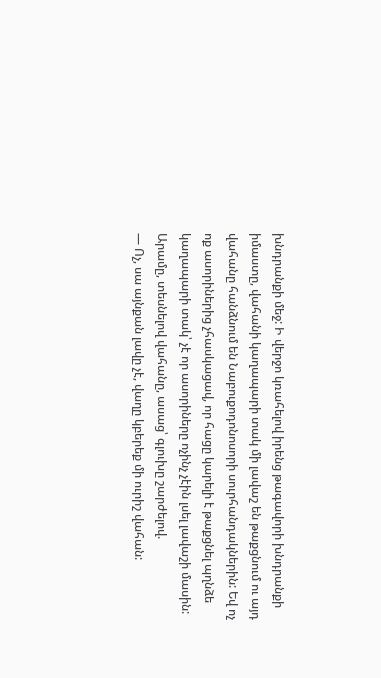խնդրանքի մեջ: Ի վերջո կռահելով իրենց թագավորի խնդրանքի իմաստը, վահանի կաղապարի տակ մի լավաշ են թաքցնում ու այդ վահանը հանձնում են Նաբուքոդոնոսորի սուրհանդակներին: Եվ ոչ ոք ասորիներից չհասկացավ, որ հացը կարելի է թաքցնել պղնձե կաղապարի տակ՝ չէ որ ասորիները ոչինչ չէին լսել լավաշի մասին: Արամը, տեսնելով վահանը, ասաց՝ գլուխը շարժելով.
— Ոչ, սա այնքան լավը չէ, վաղը կբերեք մի ուրիշ վահան: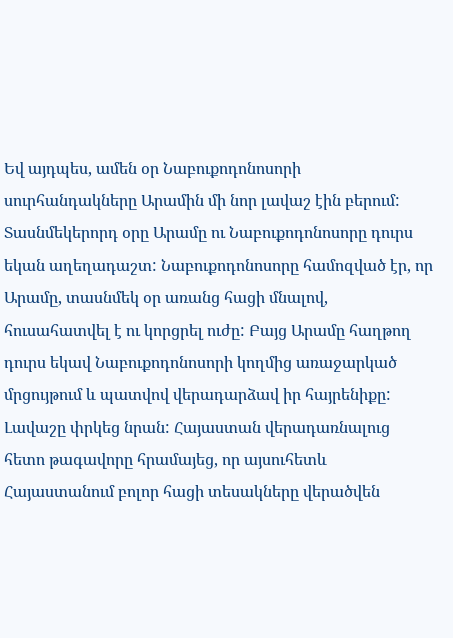Եվ այդպես, ամեն օր Նաբուքոդոնոսորի սուրհանդակները Արամին մի նոր լավաշ էին բերում: Տասնմեկերորդ օրը Արամը ու Նաբուքոդոնոսորը դուրս եկան աղեղադաշտ: Նաբուքոդոնոսորը համոզված էր, որ Արամը, տասնմեկ օր առանց հացի մնալով, հուսահատվել է ու կորցրել ուժը: Բայց Արամը հաղթող դուրս եկավ Նաբուքոդոնոսորի կողմից առաջարկած մրցույթում և պատվով վերադարձավ իր հայրենիքը: Լավաշը փրկեց նրան: Հայաստան վերադառնալուց հետո թագավորը հրամայեց, որ այսուհետև Հայաստանում բոլոր հացի տեսակները վերածվեն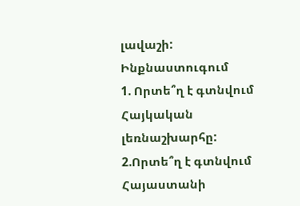լավաշի:
Ինքնաստուգում
1. Որտե՞ղ է գտնվում Հայկական լեռնաշխարհը:
2.Որտե՞ղ է գտնվում Հայաստանի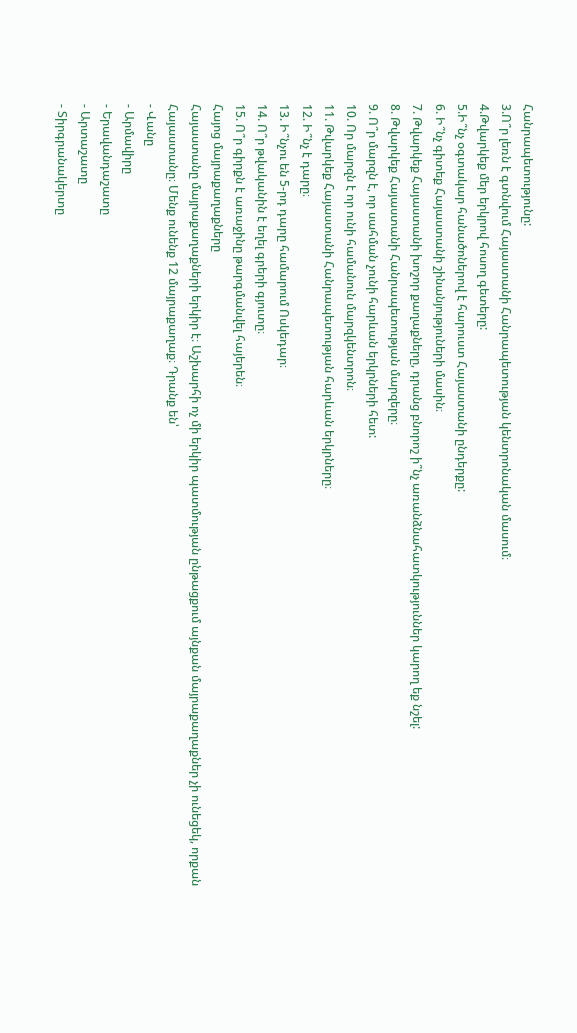Հանրապետությունը:
3.Ո՞ր լեռն է գտնվում Հայաստանի Հանրապետության կենտրոնական մասում։
4.Թվարկեք մեր երկրով հոսող գետերը:
5.Ի՞նչ օգտակար հանածոներով է հարուստ Հայաստանի ընդերքը:
6. Ի՞նչ գիտեք Հայաստանի շինանյություների մասին։
7. Թվարկեք Հայաստանի խոշոր քաղաքները, դրանց բնորոշ ի՞նչ առանձնահատկություններ կարող եք նշել:
8. Թվարկեք Հայաստանի Հանրապետության մարզերը։
9. Ո՞ր մարզն է, որ սահման չունի հարևան երկրների հետ:
10. Որ մարզն է որ ունի համանուն մարզկենտրոն։
11. Թվարկեք Հայաստանի Հանրապետության հարևան երկրները։
12. Ի՞նչ է դարը։
13. Ի՞նչու են 5-րդ դարը համարում Ոսկեդար։
14. Ո՞ր թվականին է եղել գրերի գյուտը։
15. Ո՞ր գիրքն է առաջինը թարգմանվել հայերեն։
Հայոց մայրաքաղաքները
Հայաստանը մայրաքաղաքների երկիր է։ Աշխարհի ոչ մի երկիր պատմության ընթացքում այնքան մայրաքաղաքներ չի ունեցեկ, որքան Հայաստանը։ Մենք ունենք 12 մայրաքաղաք։ Դրանք են՝
- Վանը
- Արմավիրը
- Երավանդաշատը
- Արտաշատը
- Տիրգրանակերտը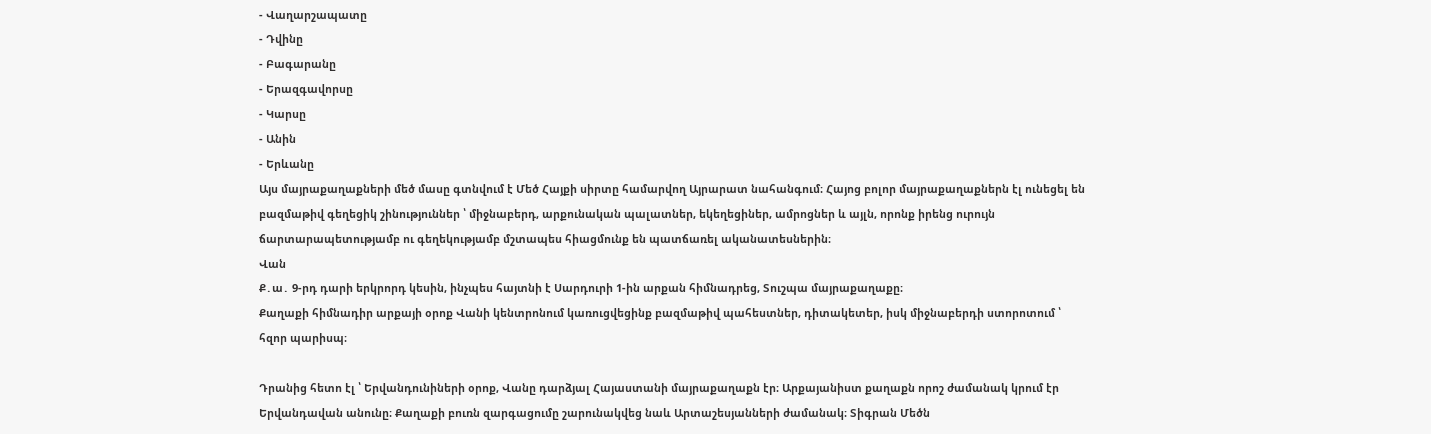- Վաղարշապատը
- Դվինը
- Բագարանը
- Երազգավորսը
- Կարսը
- Անին
- Երևանը
Այս մայրաքաղաքների մեծ մասը գտնվում է Մեծ Հայքի սիրտը համարվող Այրարատ նահանգում։ Հայոց բոլոր մայրաքաղաքներն էլ ունեցել են բազմաթիվ գեղեցիկ շինություններ ՝ միջնաբերդ, արքունական պալատներ, եկեղեցիներ, ամրոցներ և այլն, որոնք իրենց ուրույն ճարտարապետությամբ ու գեղեկությամբ մշտապես հիացմունք են պատճառել ականատեսներին։
Վան
Ք․ա․ 9-րդ դարի երկրորդ կեսին, ինչպես հայտնի է Սարդուրի 1-ին արքան հիմնադրեց, Տուշպա մայրաքաղաքը։
Քաղաքի հիմնադիր արքայի օրոք Վանի կենտրոնում կառուցվեցինք բազմաթիվ պահեստներ, դիտակետեր, իսկ միջնաբերդի ստորոտում ՝ հզոր պարիսպ։

Դրանից հետո էլ ՝ Երվանդունիների օրոք, Վանը դարձյալ Հայաստանի մայրաքաղաքն էր։ Արքայանիստ քաղաքն որոշ ժամանակ կրում էր Երվանդավան անունը։ Քաղաքի բուռն զարգացումը շարունակվեց նաև Արտաշեսյանների ժամանակ։ Տիգրան Մեծն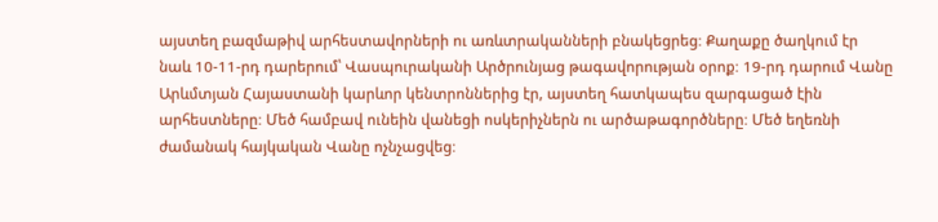այստեղ բազմաթիվ արհեստավորների ու առևտրականների բնակեցրեց։ Քաղաքը ծաղկում էր նաև 10-11-րդ դարերում՝ Վասպուրականի Արծրունյաց թագավորության օրոք։ 19-րդ դարում Վանը Արևմտյան Հայաստանի կարևոր կենտրոններից էր, այստեղ հատկապես զարգացած էին արհեստները։ Մեծ համբավ ունեին վանեցի ոսկերիչներն ու արծաթագործները։ Մեծ եղեռնի ժամանակ հայկական Վանը ոչնչացվեց։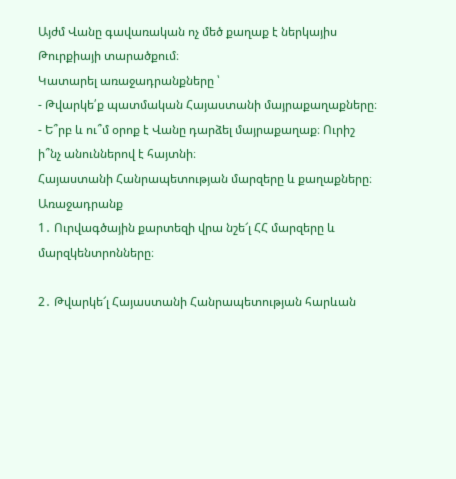Այժմ Վանը գավառական ոչ մեծ քաղաք է ներկայիս Թուրքիայի տարածքում։
Կատարել առաջադրանքները ՝
- Թվարկե՛ք պատմական Հայաստանի մայրաքաղաքները։
- Ե՞րբ և ու՞մ օրոք է Վանը դարձել մայրաքաղաք։ Ուրիշ ի՞նչ անուններով է հայտնի։
Հայաստանի Հանրապետության մարզերը և քաղաքները։ Առաջադրանք
1․ Ուրվագծային քարտեզի վրա նշե՜լ ՀՀ մարզերը և մարզկենտրոնները։

2․ Թվարկե՜լ Հայաստանի Հանրապետության հարևան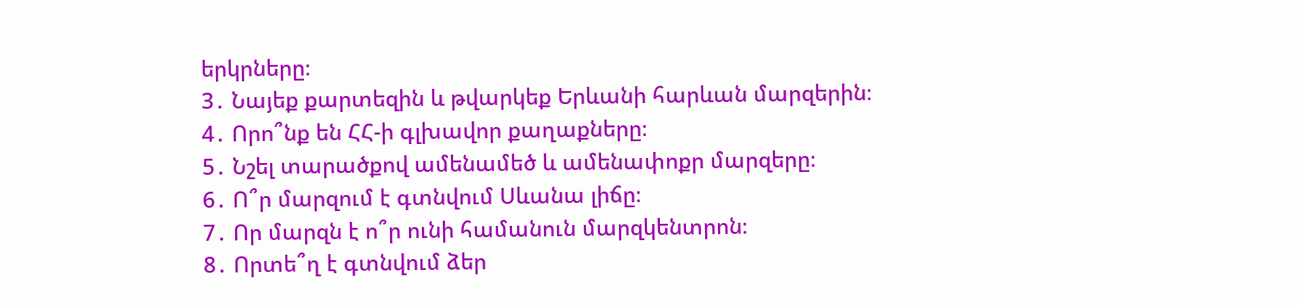երկրները։
3․ Նայեք քարտեզին և թվարկեք Երևանի հարևան մարզերին։
4․ Որո՞նք են ՀՀ-ի գլխավոր քաղաքները։
5․ Նշել տարածքով ամենամեծ և ամենափոքր մարզերը։
6․ Ո՞ր մարզում է գտնվում Սևանա լիճը։
7․ Որ մարզն է ո՞ր ունի համանուն մարզկենտրոն։
8․ Որտե՞ղ է գտնվում ձեր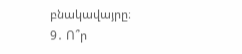բնակավայրը։
9․ Ո՞ր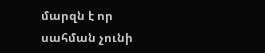մարզն է որ սահման չունի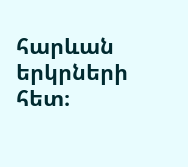հարևան երկրների հետ։